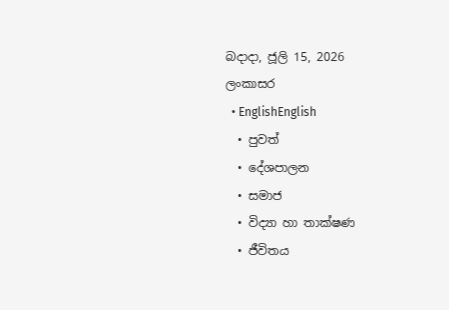බදාදා, ජූලි 15, 2026
ලංකාසර
  • EnglishEnglish
  • පුවත්
  • දේශපාලන
  • සමාජ
  • විද්‍යා හා තාක්ෂණ
  • ජීවිතය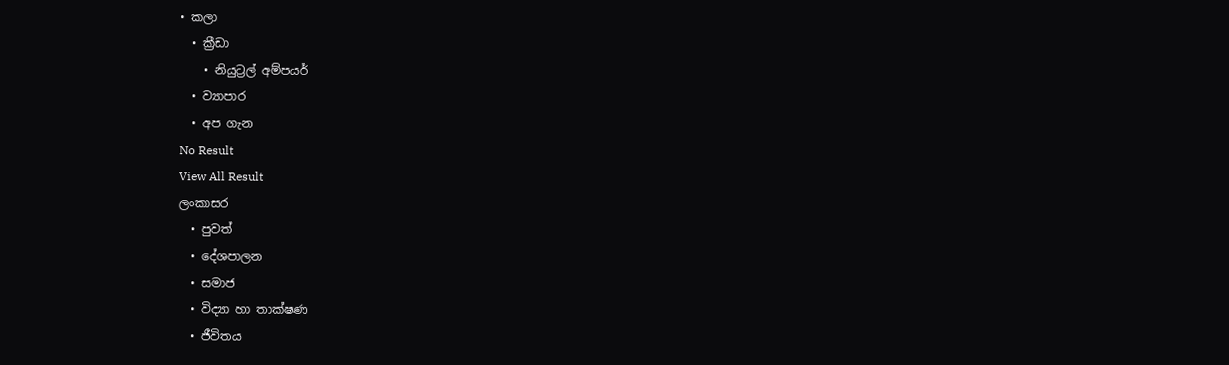• කලා
  • ක්‍රීඩා
    • නියුට්‍රල් අම්පයර්
  • ව්‍යාපාර
  • අප ගැන
No Result
View All Result
ලංකාසර
  • පුවත්
  • දේශපාලන
  • සමාජ
  • විද්‍යා හා තාක්ෂණ
  • ජීවිතය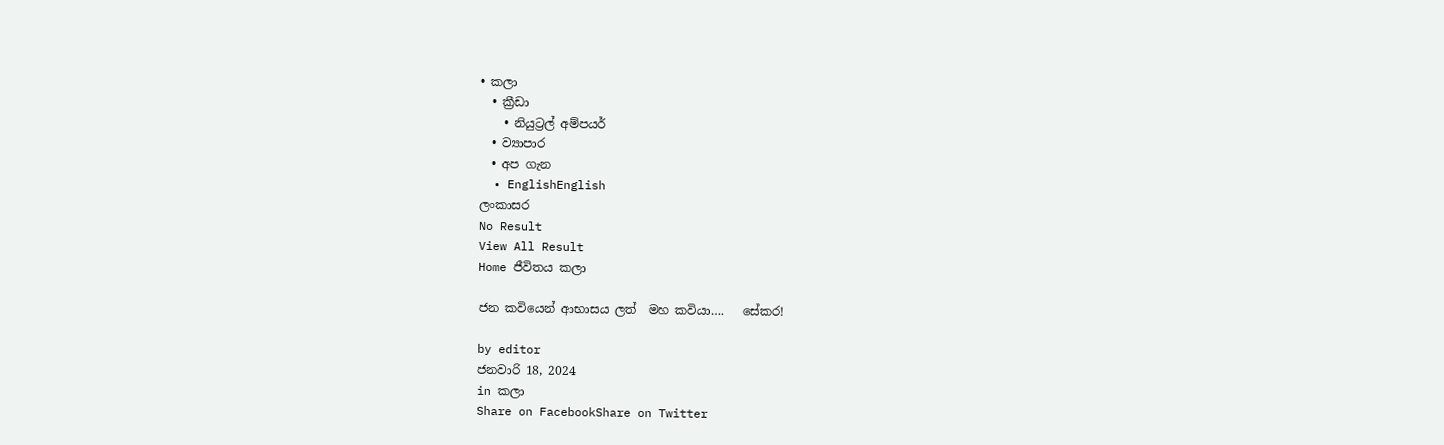• කලා
  • ක්‍රීඩා
    • නියුට්‍රල් අම්පයර්
  • ව්‍යාපාර
  • අප ගැන
  • EnglishEnglish
ලංකාසර
No Result
View All Result
Home ජීවිතය කලා

ජන කවියෙන් ආභාසය ලත්  මහ කවියා….   සේකර!

by editor
ජනවාරි 18, 2024
in කලා
Share on FacebookShare on Twitter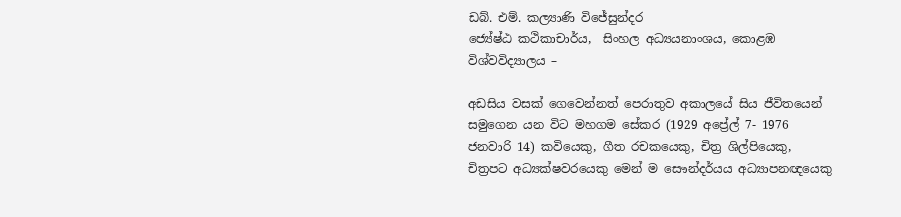ඩබ්. එම්. කල්‍යාණි විජේසුන්දර
ජ්‍යේෂ්ඨ කථිකාචාර්ය,  සිංහල අධ්‍යයනාංශය, කොළඹ විශ්වවිද්‍යාලය –

අඩසිය වසක් ගෙවෙන්නත් පෙරාතුව අකාලයේ සිය ජීවිතයෙන් සමුගෙන යන විට මහගම සේකර (1929 අප්‍රේල් 7- 1976 ජනවාරි 14) කවියෙකු, ගීත රචකයෙකු, චිත්‍ර ශිල්පියෙකු, චිත්‍රපට අධ්‍යක්ෂවරයෙකු මෙන් ම සෞන්දර්යය අධ්‍යාපනඥයෙකු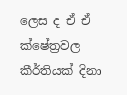ලෙස ද ඒ ඒ ක්ෂේත්‍රවල කීර්තියක් දිනා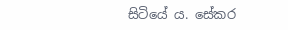සිටියේ ය. සේකර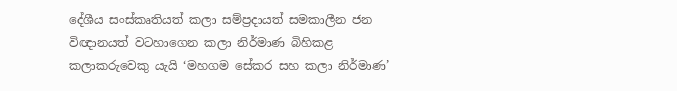දේශීය සංස්කෘතියත් කලා සම්ප්‍රදායත් සමකාලීන ජන විඥානයත් වටහාගෙන කලා නිර්මාණ බිහිකළ කලාකරුවෙකු යැයි ‘මහගම සේකර සහ කලා නිර්මාණ’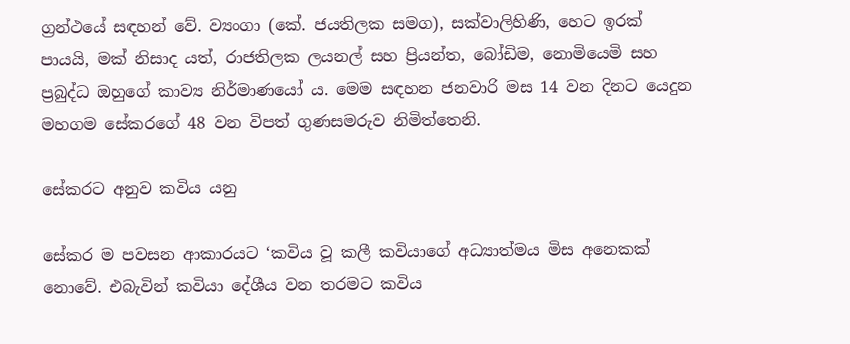ග්‍රන්ථයේ සඳහන් වේ. ව්‍යංගා (කේ. ජයතිලක සමග), සක්වාලිහිණි, හෙට ඉරක් පායයි, මක් නිසාද යත්, රාජතිලක ලයනල් සහ ප්‍රියන්ත, බෝඩිම, නොමියෙමි සහ ප්‍රබුද්ධ ඔහුගේ කාව්‍ය නිර්මාණයෝ ය. මෙම සඳහන ජනවාරි මස 14 වන දිනට යෙදුන මහගම සේකරගේ 48 වන විපත් ගුණසමරුව නිමිත්තෙනි.

සේකරට අනුව කවිය යනු

සේකර ම පවසන ආකාරයට ‘කවිය වූ කලී කවියාගේ අධ්‍යාත්මය මිස අනෙකක් නොවේ. එබැවින් කවියා දේශීය වන තරමට කවිය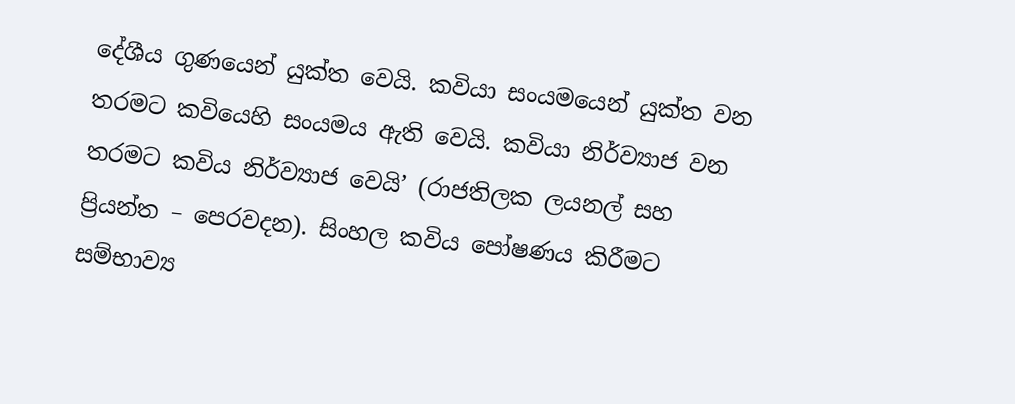දේශීය ගුණයෙන් යුක්ත වෙයි. කවියා සංයමයෙන් යුක්ත වන තරමට කවියෙහි සංයමය ඇති වෙයි. කවියා නිර්ව්‍යාජ වන තරමට කවිය නිර්ව්‍යාජ වෙයි’ (රාජතිලක ලයනල් සහ ප්‍රියන්ත – පෙරවදන). සිංහල කවිය පෝෂණය කිරීමට සම්භාව්‍ය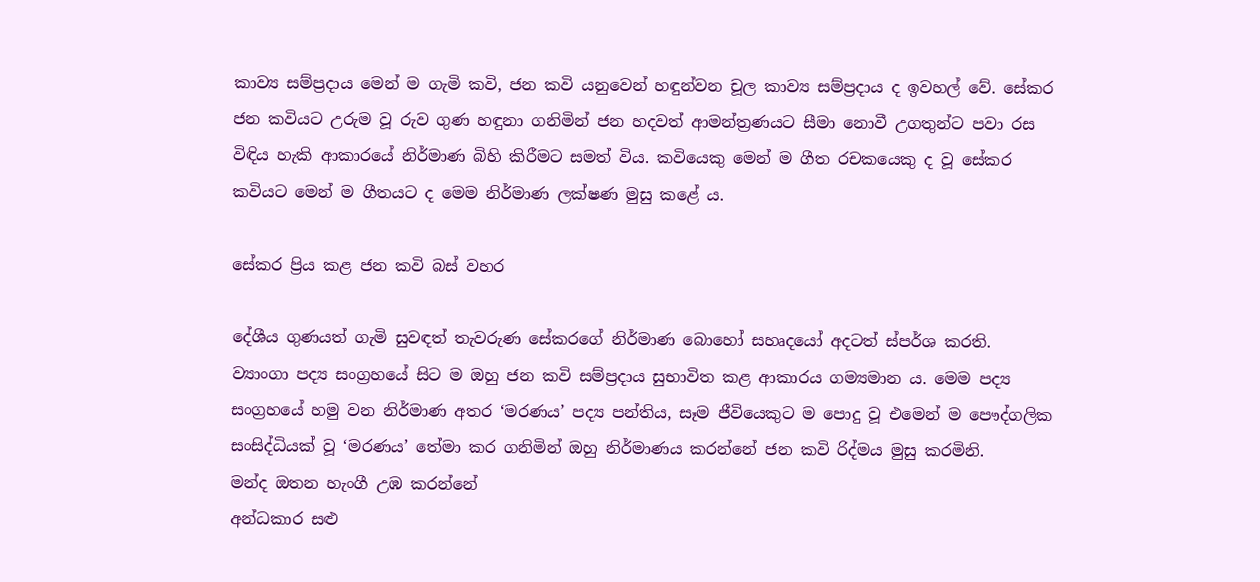කාව්‍ය සම්ප්‍රදාය මෙන් ම ගැමි කවි, ජන කවි යනුවෙන් හඳුන්වන චූල කාව්‍ය සම්ප්‍රදාය ද ඉවහල් වේ. සේකර ජන කවියට උරුම වූ රුව ගුණ හඳුනා ගනිමින් ජන හදවත් ආමන්ත්‍රණයට සීමා නොවී උගතුන්ට පවා රස විඳිය හැකි ආකාරයේ නිර්මාණ බිහි කිරීමට සමත් විය. කවියෙකු මෙන් ම ගීත රචකයෙකු ද වූ සේකර කවියට මෙන් ම ගීතයට ද මෙම නිර්මාණ ලක්ෂණ මුසු කළේ ය.

සේකර ප්‍රිය කළ ජන කවි බස් වහර

දේශීය ගුණයත් ගැමි සුවඳත් තැවරුණ සේකරගේ නිර්මාණ බොහෝ සහෘදයෝ අදටත් ස්පර්ශ කරති. ව්‍යාංගා පද්‍ය සංග්‍රහයේ සිට ම ඔහු ජන කවි සම්ප්‍රදාය සුභාවිත කළ ආකාරය ගම්‍යමාන ය. මෙම පද්‍ය සංග්‍රහයේ හමු වන නිර්මාණ අතර ‘මරණය’ පද්‍ය පන්තිය, සෑම ජීවියෙකුට ම පොදු වූ එමෙන් ම පෞද්ගලික සංසිද්ධියක් වූ ‘මරණය’ තේමා කර ගනිමින් ඔහු නිර්මාණය කරන්නේ ජන කවි රිද්මය මුසු කරමිනි.
මන්ද ඔතන හැංගී උඹ කරන්නේ
අන්ධකාර සළු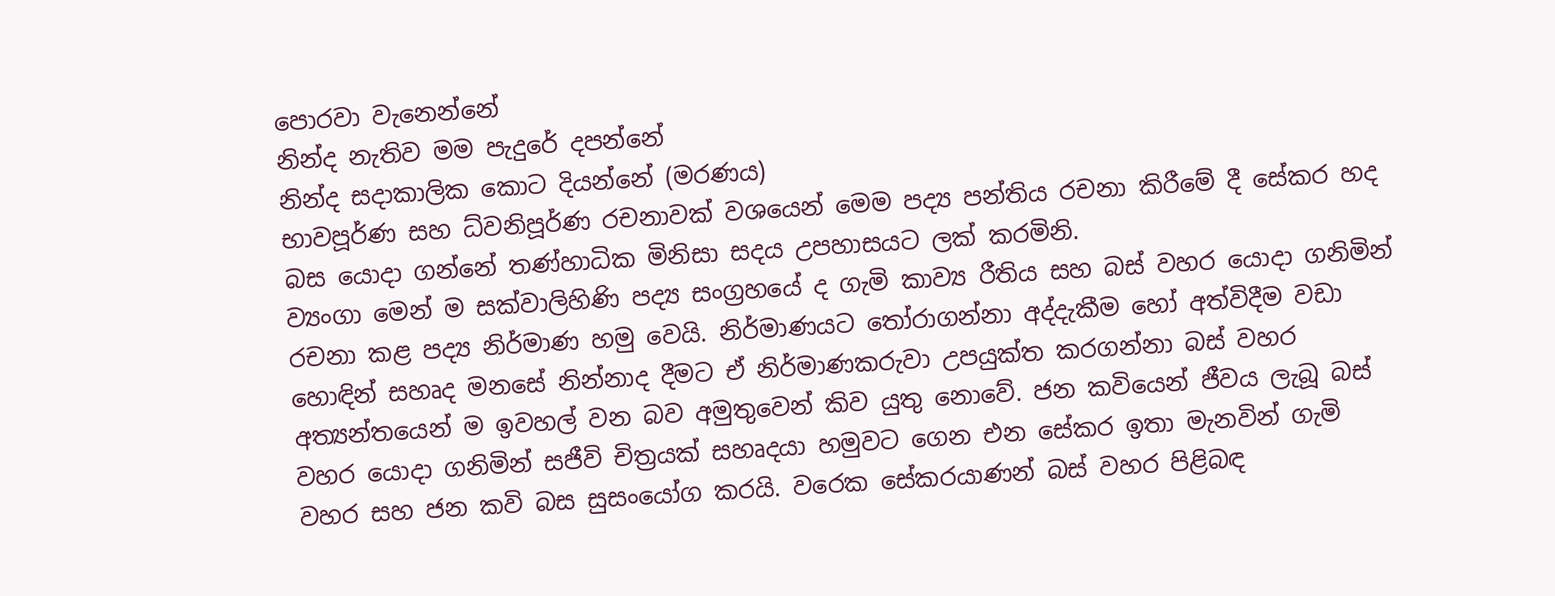පොරවා වැනෙන්නේ
නින්ද නැතිව මම පැදුරේ දපන්නේ
නින්ද සදාකාලික කොට දියන්නේ (මරණය)
භාවපූර්ණ සහ ධ්වනිපූර්ණ රචනාවක් වශයෙන් මෙම පද්‍ය පන්තිය රචනා කිරීමේ දී සේකර හද බස යොදා ගන්නේ තණ්හාධික මිනිසා සදය උපහාසයට ලක් කරමිනි.
ව්‍යංගා මෙන් ම සක්වාලිහිණි පද්‍ය සංග්‍රහයේ ද ගැමි කාව්‍ය රීතිය සහ බස් වහර යොදා ගනිමින් රචනා කළ පද්‍ය නිර්මාණ හමු වෙයි. නිර්මාණයට තෝරාගන්නා අද්දැකීම හෝ අත්විදීම වඩා හොඳින් සහෘද මනසේ නින්නාද දීමට ඒ නිර්මාණකරුවා උපයුක්ත කරගන්නා බස් වහර අත්‍යන්තයෙන් ම ඉවහල් වන බව අමුතුවෙන් කිව යුතු නොවේ. ජන කවියෙන් ජීවය ලැබූ බස් වහර යොදා ගනිමින් සජීවි චිත්‍රයක් සහෘදයා හමුවට ගෙන එන සේකර ඉතා මැනවින් ගැමි වහර සහ ජන කවි බස සුසංයෝග කරයි. වරෙක සේකරයාණන් බස් වහර පිළිබඳ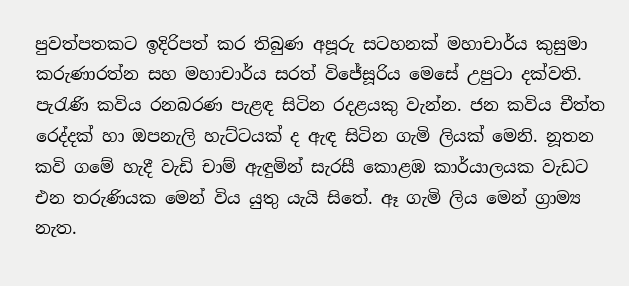පුවත්පතකට ඉදිරිපත් කර තිබුණ අපූරු සටහනක් මහාචාර්ය කුසුමා කරුණාරත්න සහ මහාචාර්ය සරත් විජේසූරිය මෙසේ උපුටා දක්වති.
පැරැණි කවිය රනබරණ පැළඳ සිටින රදළයකු වැන්න. ජන කවිය චීත්ත රෙද්දක් හා ඔපනැලි හැට්ටයක් ද ඇඳ සිටින ගැමි ලියක් මෙනි. නූතන කවි ගමේ හැදී වැඩි චාම් ඇඳුමින් සැරසී කොළඹ කාර්යාලයක වැඩට එන තරුණියක මෙන් විය යුතු යැයි සිතේ. ඈ ගැමි ලිය මෙන් ග්‍රාම්‍ය නැත.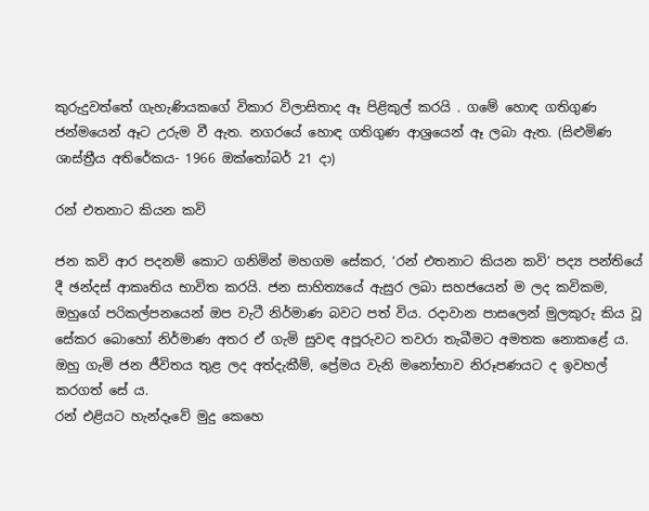කුරුදුවත්තේ ගැහැණියකගේ විකාර විලාසිතාද ඈ පිළිකුල් කරයි . ගමේ හොඳ ගතිගුණ ජන්මයෙන් ඈට උරුම වී ඇත. නගරයේ හොඳ ගතිගුණ ආශ්‍රයෙන් ඈ ලබා ඇත. (සිළුමිණ ශාස්ත්‍රීය අතිරේකය- 1966 ඔක්තෝබර් 21 දා)

රන් එතනාට කියන කවි

ජන කවි ආර පදනම් කොට ගනිමින් මහගම සේකර, ‘රන් එතනාට කියන කවි’ පද්‍ය පන්තියේ දී ඡන්දස් ආකෘතිය භාවිත කරයි. ජන සාහිත්‍යයේ ඇසුර ලබා සහජයෙන් ම ලද කවිකම, ඔහුගේ පරිකල්පනයෙන් ඔප වැටී නිර්මාණ බවට පත් විය. රදාවාන පාසලෙන් මුලකුරු කිය වූ සේකර බොහෝ නිර්මාණ අතර ඒ ගැමි සුවඳ අපූරුවට තවරා තැබීමට අමතක නොකළේ ය. ඔහු ගැමි ජන ජීවිතය තුළ ලද අත්දැකීම්, ප්‍රේමය වැනි මනෝභාව නිරූපණයට ද ඉවහල් කරගත් සේ ය.
රන් එළියට හැන්දෑවේ මුදු කෙහෙ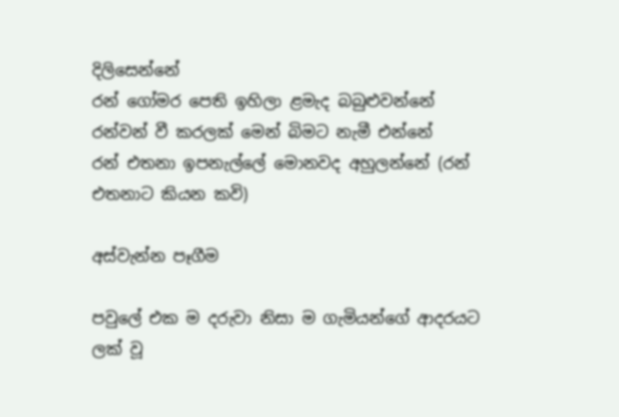දිලිසෙන්නේ
රන් ගෝමර පෙති ඉහිලා ළමැද බබුළුවන්නේ
රන්වන් වී කරලක් මෙන් බිමට නැමී එන්නේ
රන් එතනා ඉපනැල්ලේ මොනවද අහුලන්නේ (රන් එතනාට කියන කවි)

අස්වැන්න පෑගීම

පවුලේ එක ම දරුවා නිසා ම ගැමියන්ගේ ආදරයට ලක් වූ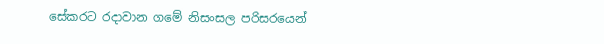සේකරට රදාවාන ගමේ නිසංසල පරිසරයෙන්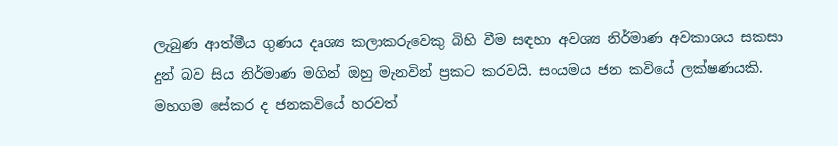ලැබුණ ආත්මීය ගුණය දෘශ්‍ය කලාකරුවෙකු බිහි වීම සඳහා අවශ්‍ය නිර්මාණ අවකාශය සකසා දුන් බව සිය නිර්මාණ මගින් ඔහු මැනවින් ප්‍රකට කරවයි. සංයමය ජන කවියේ ලක්ෂණයකි. මහගම සේකර ද ජනකවියේ හරවත්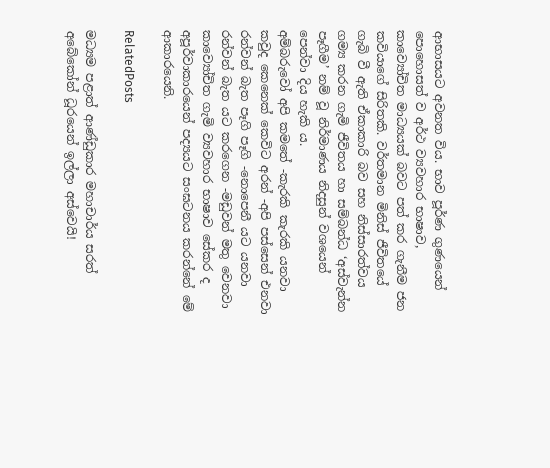ආභාසයට අවනත විය. භාව පූර්ණ ගුණයෙන් පොහොසත් ව අර්ථ ව්‍යවහාර භාෂාව, කාව්‍යෝචිත මාධ්‍යයක් බවට පත් කර ගැනීම ජන කවියාගේ සිරිතකි. වර්තමාන මිනිස් ජීවිතයේ ගැබි වී ඇති ඒකාකාරි බව සහ නිස්සාරත්වය ගම්‍ය කරන ගැමි ජීවිතය හා සම්බන්ධ ‘අස්වැන්න පෑගීම’ නම් වූ නිර්මාණය නිදසුන් වශයෙන් පෙන්වා දිය හැකි ය.
අම්බරුවෝ අපි කමතේ -කැරකි කැරකි යනවා
කවුද කෙනෙක් කෙවිට අරන් -අපි පස්සෙන් එනවා
රන්වන් බැත පෑගි පෑගි -නොපෙනී යට යනවා
රන්වන් බැත යට කරගෙන -මඩුවන් මතු වෙනවා
කාව්‍යෝචිත ගැමි ව්‍යවහාර භාෂාව සේකර ද අපූර්වාකාරයෙන් පද්‍යයට සංඝටනය කරන්නේ මේ ආකාරයෙනි.

RelatedPosts

මධ්‍යම පළාත් ආණ්ඩුකාර මහාචාර්ය සරත් අබේකෝන් ධූරයෙන් ඉල්ලා අස්වෙයි!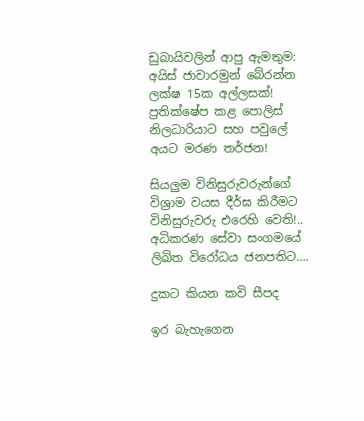ඩුබායිවලින් ආපු ඇමතුම: අයිස් ජාවාරමුන් බේරන්න ලක්ෂ 15ක අල්ලසක්! ප්‍රතික්ෂේප කළ පොලිස් නිලධාරියාට සහ පවුලේ අයට මරණ තර්ජන!

සියලුම විනිසුරුවරුන්ගේ විශ්‍රාම වයස දීර්ඝ කිරීමට විනිසුරුවරු එරෙහි වෙති!.. අධිකරණ සේවා සංගමයේ ලිඛිත විරෝධය ජනපතිට….

දුකට කියන කවි සීපද

ඉර බැහැගෙන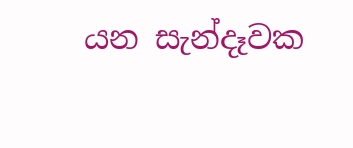යන සැන්දෑවක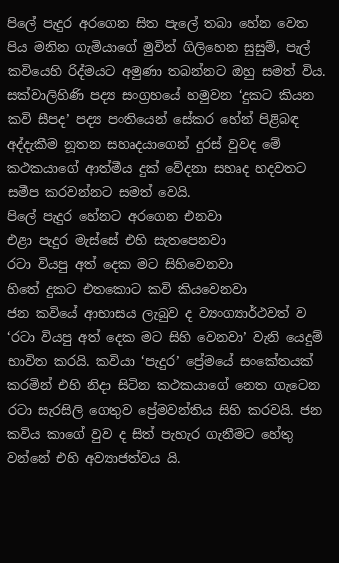පිලේ පැදුර අරගෙන සිත පැලේ තබා හේන වෙත පිය මනින ගැමියාගේ මුවින් ගිලිහෙන සුසුම්, පැල් කවියෙහි රිද්මයට අමුණා තබන්නට ඔහු සමත් විය. සක්වාලිහිණි පද්‍ය සංග්‍රහයේ හමුවන ‘දුකට කියන කවි සීපද’ පද්‍ය පංතියෙන් සේකර හේන් පිළිබඳ අද්දැකීම නූතන සහෘදයාගෙන් දුරස් වුවද මේ කථකයාගේ ආත්මීය දුක් වේදනා සහෘද හදවතට සමීප කරවන්නට සමත් වෙයි.
පිලේ පැදුර හේනට අරගෙන එනවා
එළා පැදුර මැස්සේ එහි සැතපෙනවා
රටා වියපු අත් දෙක මට සිහිවෙනවා
හිතේ දුකට එතකොට කවි කියවෙනවා
ජන කවියේ ආභාසය ලැබුව ද ව්‍යංග්‍යාර්ථවත් ව ‘රටා වියපු අත් දෙක මට සිහි වෙනවා’ වැනි යෙදුම් භාවිත කරයි. කවියා ‘පැදුර’ ප්‍රේමයේ සංකේතයක් කරමින් එහි නිදා සිටින කථකයාගේ නෙත ගැටෙන රටා සැරසිලි ගෙතුව ප්‍රේමවන්තිය සිහි කරවයි. ජන කවිය කාගේ වුව ද සිත් පැහැර ගැනීමට හේතු වන්නේ එහි අව්‍යාජත්වය යි.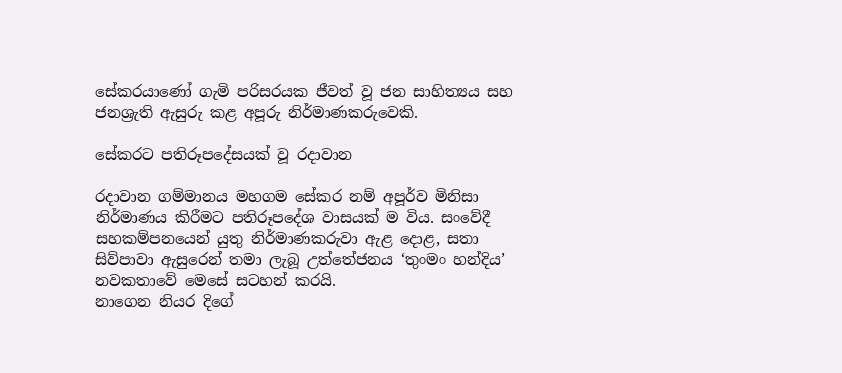සේකරයාණෝ ගැමි පරිසරයක ජීවත් වූ ජන සාහිත්‍යය සහ ජනශ්‍රැති ඇසුරු කළ අපූරු නිර්මාණකරුවෙකි.

සේකරට පතිරූපදේසයක් වූ රදාවාන

රදාවාන ගම්මානය මහගම සේකර නම් අපූර්ව මිනිසා නිර්මාණය කිරීමට පතිරූපදේශ වාසයක් ම විය. සංවේදී සහකම්පනයෙන් යුතු නිර්මාණකරුවා ඇළ දොළ, සතා සිව්පාවා ඇසුරෙන් තමා ලැබූ උත්තේජනය ‘තුංමං හන්දිය’ නවකතාවේ මෙසේ සටහන් කරයි.
නාගෙන නියර දිගේ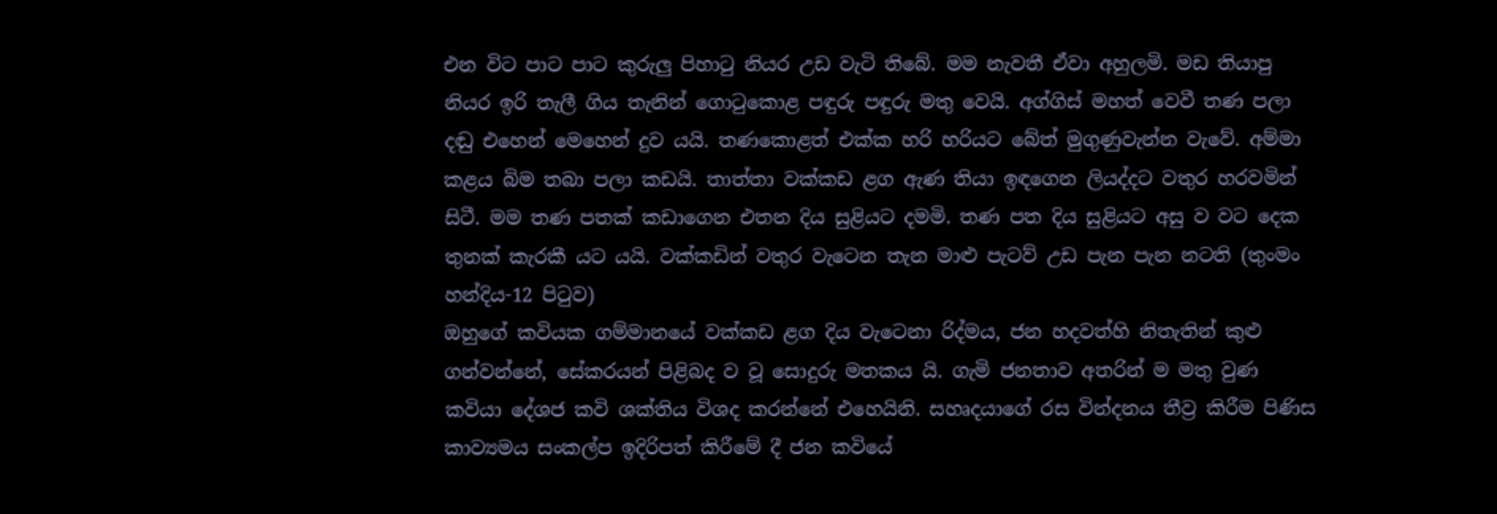එන විට පාට පාට කුරුලු පිහාටු නියර උඩ වැටි තිබේ. මම නැවතී ඒවා අහුලමි. මඩ තියාපු නියර ඉරි තැලී ගිය තැනින් ගොටුකොළ පඳුරු පඳුරු මතු වෙයි. අග්ගිස් මහත් වෙවී තණ පලා දඬු එහෙන් මෙහෙන් දුව යයි. තණකොළත් එක්ක හරි හරියට බේත් මුගුණුවැන්න වැවේ. අම්මා කළය බිම තබා පලා කඩයි. තාත්තා වක්කඩ ළග ඇණ තියා ඉඳගෙන ලියද්දට වතුර හරවමින් සිටී. මම තණ පතක් කඩාගෙන එතන දිය සුළියට දමමි. තණ පත දිය සුළියට අසු ව වට දෙක තුනක් කැරකී යට යයි. වක්කඩින් වතුර වැටෙන තැන මාළු පැටව් උඩ පැන පැන නටති (තුංමං හන්දිය-12 පිටුව)
ඔහුගේ කවියක ගම්මානයේ වක්කඩ ළග දිය වැටෙනා රිද්මය, ජන හදවත්හි නිතැතින් කුළු ගන්වන්නේ, සේකරයන් පිළිබද ව වූ සොදුරු මතකය යි. ගැමි ජනතාව අතරින් ම මතු වුණ කවියා දේශජ කවි ශක්තිය විශද කරන්නේ එහෙයිනි. සහෘදයාගේ රස වින්දනය තීව්‍ර කිරීම පිණිස කාව්‍යමය සංකල්ප ඉදිරිපත් කිරීමේ දී ජන කවියේ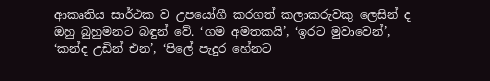ආකෘතිය සාර්ථක ව උපයෝගී කරගත් කලාකරුවකු ලෙසින් ද ඔහු බුහුමනට බඳුන් වේ. ‘ගම අමතකයි’, ‘ඉරට මුවාවෙන්’, ‘කන්ද උඩින් එන’, ‘පිලේ පැදුර හේනට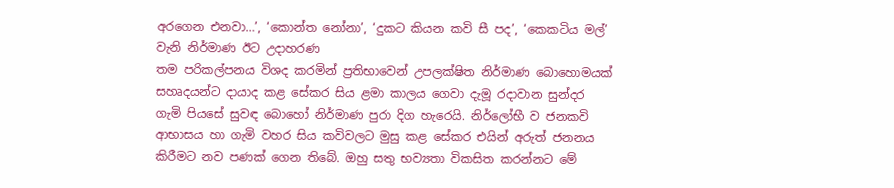අරගෙන එනවා…’, ‘කොන්ත නෝනා’, ‘දුකට කියන කවි සී පද’, ‘කෙකටිය මල්’ වැනි නිර්මාණ ඊට උදාහරණ
තම පරිකල්පනය විශද කරමින් ප්‍රතිභාවෙන් උපලක්ෂිත නිර්මාණ බොහොමයක් සහෘදයන්ට දායාද කළ සේකර සිය ළමා කාලය ගෙවා දැමූ රදාවාන සුන්දර ගැමි පියසේ සුවඳ බොහෝ නිර්මාණ පුරා දිග හැරෙයි. නිර්ලෝභී ව ජනකවි ආභාසය හා ගැමි වහර සිය කවිවලට මුසු කළ සේකර එයින් අරුත් ජනනය කිරීමට නව පණක් ගෙන තිබේ. ඔහු සතු භව්‍යතා විකසිත කරන්නට මේ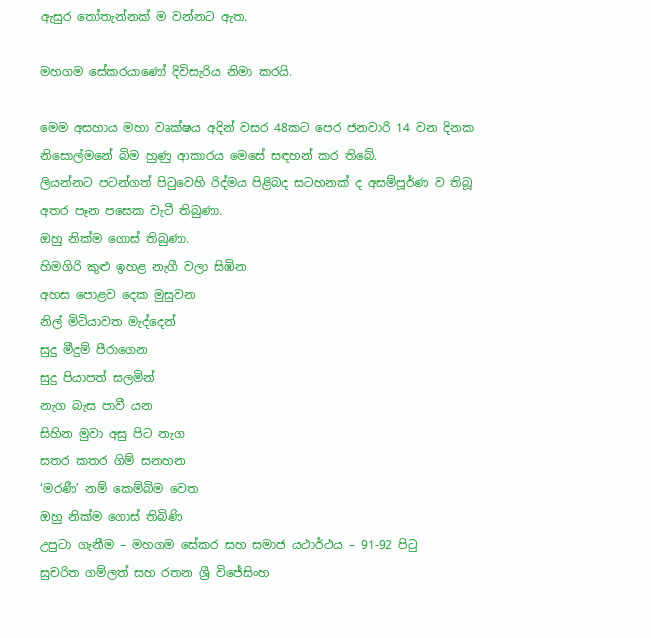ඇසුර තෝතැන්නක් ම වන්නට ඇත.

මහගම සේකරයාණෝ දිවිසැරිය නිමා කරයි.

මෙම අසහාය මහා වෘක්ෂය අදින් වසර 48කට පෙර ජනවාරි 14 වන දිනක නිසොල්මනේ බිම හුණු ආකාරය මෙසේ සඳහන් කර තිබේ.
ලියන්නට පටන්ගත් පිටුවෙහි රිද්මය පිළිබද සටහනක් ද අසම්පූර්ණ ව තිබූ අතර පෑන පසෙක වැටී තිබුණා.
ඔහු නික්ම ගොස් තිබුණා.
හිමගිරි කුළු ඉහළ නැගී වලා සිඹින
අහස පොළව දෙක මුසුවන
නිල් මිටියාවත මැද්දෙන්
සුදු මීදුම් පීරාගෙන
සුදු පියාපත් සලමින්
නැග බැස පාවී යන
සිහින මුවා අසු පිට නැග
සතර කතර ගිම් සනහන
‘මරණී’ නම් කෙම්බිම වෙත
ඔහු නික්ම ගොස් තිබිණි
උපුටා ගැනීම – මහගම සේකර සහ සමාජ යථාර්ථය – 91-92 පිටු
සුචරිත ගම්ලත් සහ රතන ශ්‍රී විජේසිංහ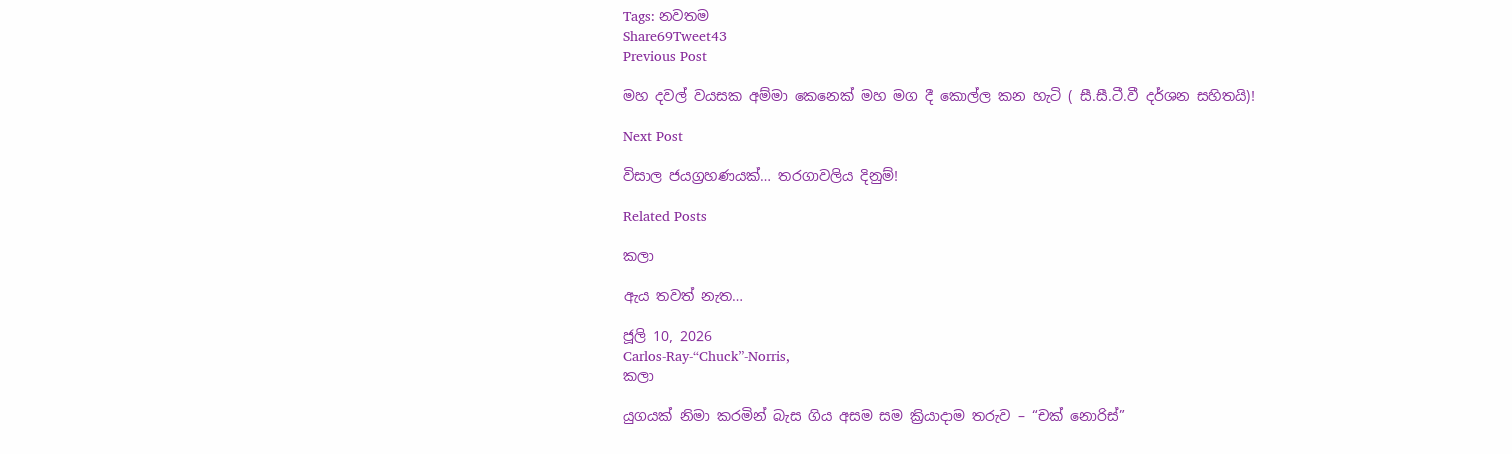Tags: නවතම
Share69Tweet43
Previous Post

මහ දවල් වයසක අම්මා කෙනෙක් මහ මග දී කොල්ල කන හැටි ( සී.සී.ටී.වී දර්ශන සහිතයි)!

Next Post

විසාල ජයග්‍රහණයක්… තරගාවලිය දිනුම්!

Related Posts

කලා

ඇය තවත් නැත…

ජූලි 10, 2026
Carlos-Ray-“Chuck”-Norris,
කලා

යුගයක් නිමා කරමින් බැස ගිය අසම සම ක්‍රියාදාම තරුව – “චක් නොරිස්”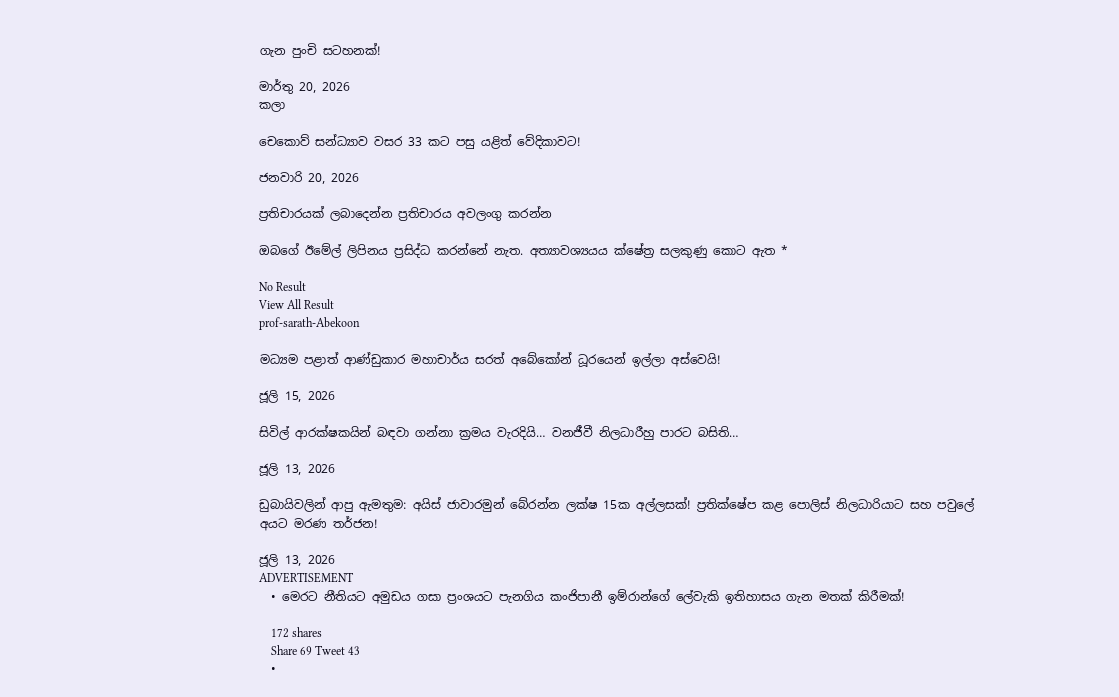ගැන පුංචි සටහනක්!

මාර්තු 20, 2026
කලා

චෙකොව් සන්ධ්‍යාව වසර 33 කට පසු යළිත් වේදිකාවට!

ජනවාරි 20, 2026

ප්‍රතිචාරයක් ලබාදෙන්න ප්‍රතිචාරය අවලංගු කරන්න

ඔබගේ ඊමේල් ලිපිනය ප්‍රසිද්ධ කරන්නේ නැත. අත්‍යාවශ්‍යයය ක්ෂේත්‍ර සලකුණු කොට ඇත *

No Result
View All Result
prof-sarath-Abekoon

මධ්‍යම පළාත් ආණ්ඩුකාර මහාචාර්ය සරත් අබේකෝන් ධූරයෙන් ඉල්ලා අස්වෙයි!

ජූලි 15, 2026

සිවිල් ආරක්ෂකයින් බඳවා ගන්නා ක්‍රමය වැරදියි… වනජීවී නිලධාරීහු පාරට බසිති…

ජූලි 13, 2026

ඩුබායිවලින් ආපු ඇමතුම: අයිස් ජාවාරමුන් බේරන්න ලක්ෂ 15ක අල්ලසක්! ප්‍රතික්ෂේප කළ පොලිස් නිලධාරියාට සහ පවුලේ අයට මරණ තර්ජන!

ජූලි 13, 2026
ADVERTISEMENT
  • මෙරට නීතියට අමුඩය ගසා ප්‍රංශයට පැනගිය කංජිපානී ඉම්රාන්ගේ ලේවැකි ඉතිහාසය ගැන මතක් කිරීමක්!

    172 shares
    Share 69 Tweet 43
  •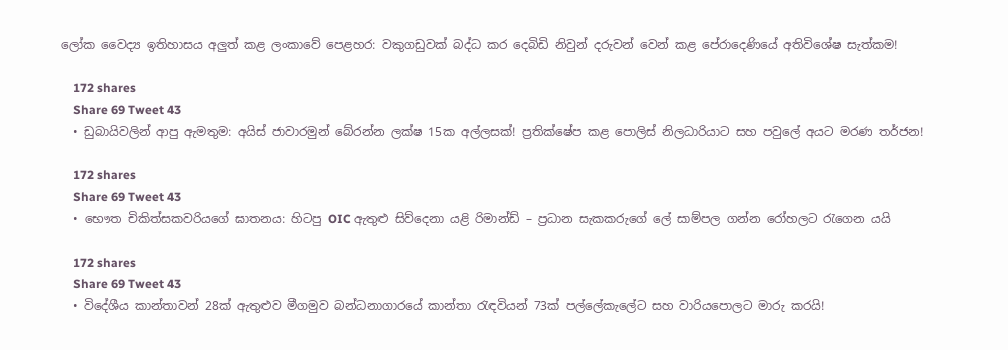ලෝක වෛද්‍ය ඉතිහාසය අලුත් කළ ලංකාවේ පෙළහර: වකුගඩුවක් බද්ධ කර දෙබිඩි නිවුන් දරුවන් වෙන් කළ පේරාදෙණියේ අතිවිශේෂ සැත්කම!

    172 shares
    Share 69 Tweet 43
  • ඩුබායිවලින් ආපු ඇමතුම: අයිස් ජාවාරමුන් බේරන්න ලක්ෂ 15ක අල්ලසක්! ප්‍රතික්ෂේප කළ පොලිස් නිලධාරියාට සහ පවුලේ අයට මරණ තර්ජන!

    172 shares
    Share 69 Tweet 43
  • භෞත චිකිත්සකවරියගේ ඝාතනය: හිටපු OIC ඇතුළු සිව්දෙනා යළි රිමාන්ඩ් – ප්‍රධාන සැකකරුගේ ලේ සාම්පල ගන්න රෝහලට රැගෙන යයි

    172 shares
    Share 69 Tweet 43
  • විදේශීය කාන්තාවන් 28ක් ඇතුළුව මීගමුව බන්ධනාගාරයේ කාන්තා රැඳවියන් 73ක් පල්ලේකැලේට සහ වාරියපොලට මාරු කරයි!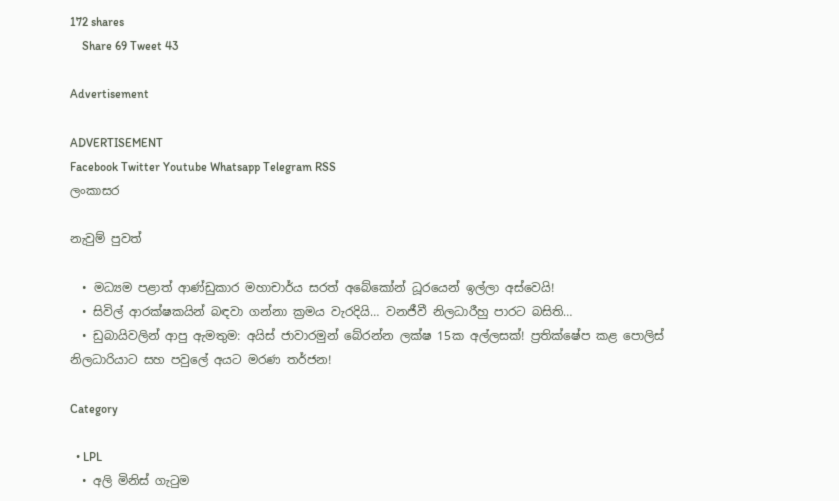172 shares
    Share 69 Tweet 43

Advertisement

ADVERTISEMENT
Facebook Twitter Youtube Whatsapp Telegram RSS
ලංකාසර

නැවුම් පුවත්

  • මධ්‍යම පළාත් ආණ්ඩුකාර මහාචාර්ය සරත් අබේකෝන් ධූරයෙන් ඉල්ලා අස්වෙයි!
  • සිවිල් ආරක්ෂකයින් බඳවා ගන්නා ක්‍රමය වැරදියි… වනජීවී නිලධාරීහු පාරට බසිති…
  • ඩුබායිවලින් ආපු ඇමතුම: අයිස් ජාවාරමුන් බේරන්න ලක්ෂ 15ක අල්ලසක්! ප්‍රතික්ෂේප කළ පොලිස් නිලධාරියාට සහ පවුලේ අයට මරණ තර්ජන!

Category

  • LPL
  • අලි මිනිස් ගැටුම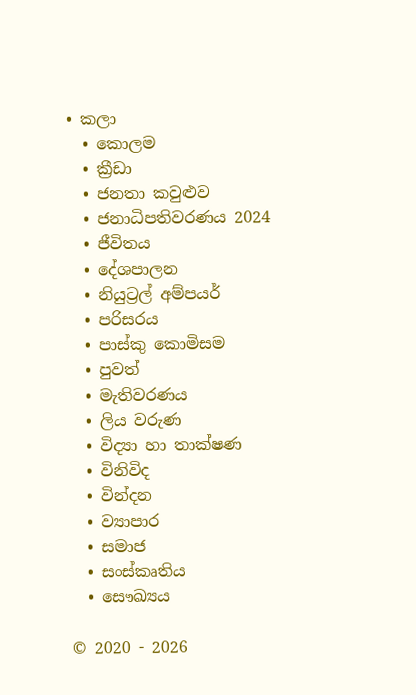• කලා
  • කොලම
  • ක්‍රීඩා
  • ජනතා කවුළුව
  • ජනාධිපතිවරණය 2024
  • ජීවිතය
  • දේශපාලන
  • නියුට්‍රල් අම්පයර්
  • පරිසරය
  • පාස්කු කොමිසම
  • පුවත්
  • මැතිවරණය
  • ලිය වරුණ
  • විද්‍යා හා තාක්ෂණ
  • විනිවිද
  • වින්දන
  • ව්‍යාපාර
  • සමාජ
  • සංස්කෘතිය
  • සෞඛ්‍යය

© 2020 - 2026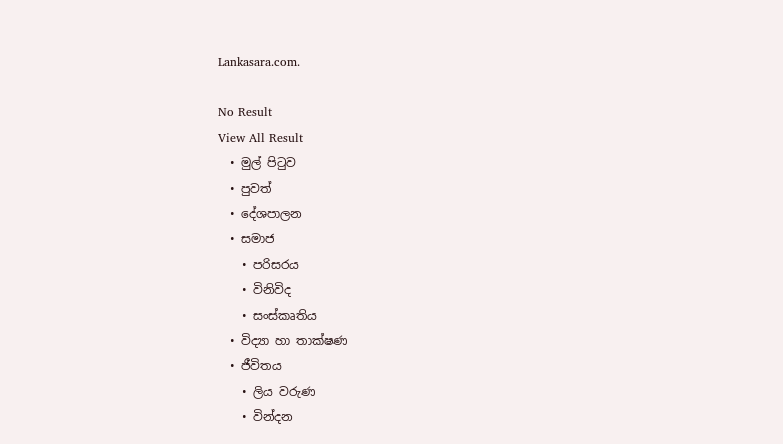Lankasara.com.

No Result
View All Result
  • මුල් පිටුව
  • පුවත්
  • දේශපාලන
  • සමාජ
    • පරිසරය
    • විනිවිද
    • සංස්කෘතිය
  • විද්‍යා හා තාක්ෂණ
  • ජීවිතය
    • ලිය වරුණ
    • වින්දන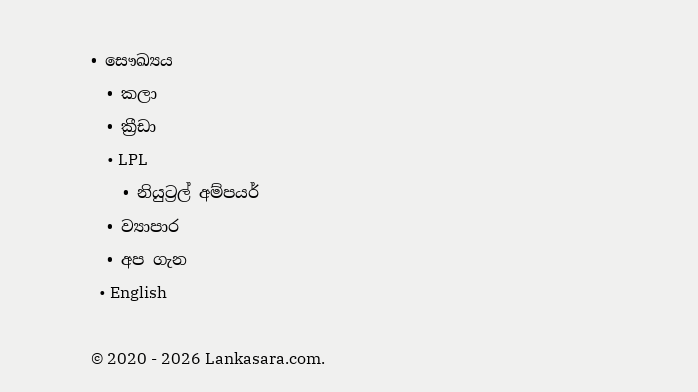• සෞඛ්‍යය
  • කලා
  • ක්‍රීඩා
    • LPL
    • නියුට්‍රල් අම්පයර්
  • ව්‍යාපාර
  • අප ගැන
  • English

© 2020 - 2026 Lankasara.com.